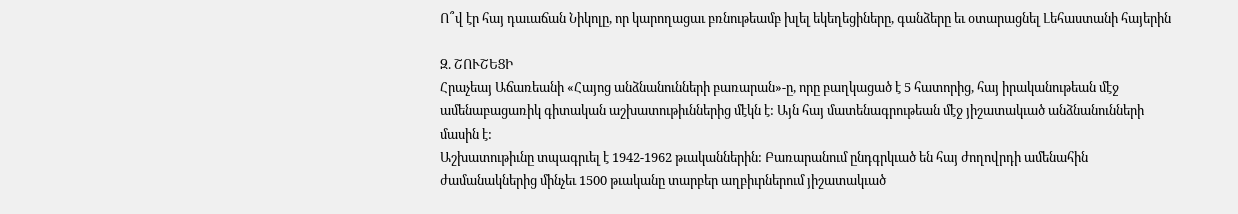Ո՞վ էր հայ դաւաճան Նիկոլը, որ կարողացաւ բռնութեամբ խլել եկեղեցիները, գանձերը եւ օտարացնել Լեհաստանի հայերին

Զ. ՇՈՒՇԵՑԻ
Հրաչեայ Աճառեանի «Հայոց անձնանունների բառարան»-ը, որը բաղկացած է 5 հատորից, հայ իրականութեան մէջ ամենաբացառիկ գիտական աշխատութիւններից մէկն է: Այն հայ մատենագրութեան մէջ յիշատակւած անձնանունների մասին է:
Աշխատութիւնը տպագրւել է 1942-1962 թւականներին: Բառարանում ընդգրկւած են հայ ժողովրդի ամենահին ժամանակներից մինչեւ 1500 թւականը տարբեր աղբիւրներում յիշատակւած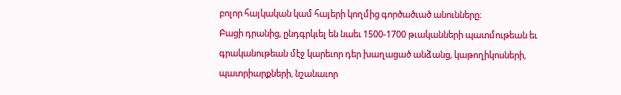բոլոր հայկական կամ հայերի կողմից գործածւած անունները։
Բացի դրանից, ընդգրկւել են նաեւ 1500-1700 թւականների պատմութեան եւ գրականութեան մէջ կարեւոր դեր խաղացած անձանց, կաթողիկոսների, պատրիարքների, նշանաւոր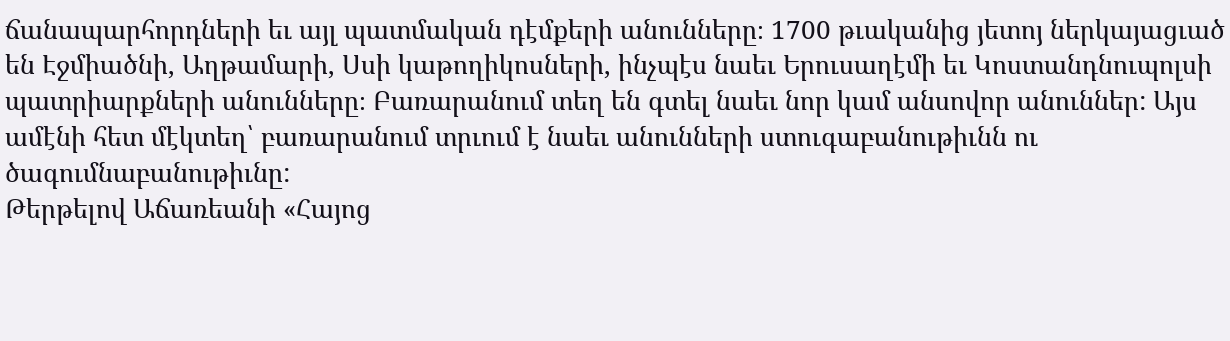ճանապարհորդների եւ այլ պատմական դէմքերի անունները։ 1700 թւականից յետոյ ներկայացւած են Էջմիածնի, Աղթամարի, Սսի կաթողիկոսների, ինչպէս նաեւ Երուսաղէմի եւ Կոստանդնուպոլսի պատրիարքների անունները։ Բառարանում տեղ են գտել նաեւ նոր կամ անսովոր անուններ: Այս ամէնի հետ մէկտեղ՝ բառարանում տրւում է նաեւ անունների ստուգաբանութիւնն ու ծագումնաբանութիւնը:
Թերթելով Աճառեանի «Հայոց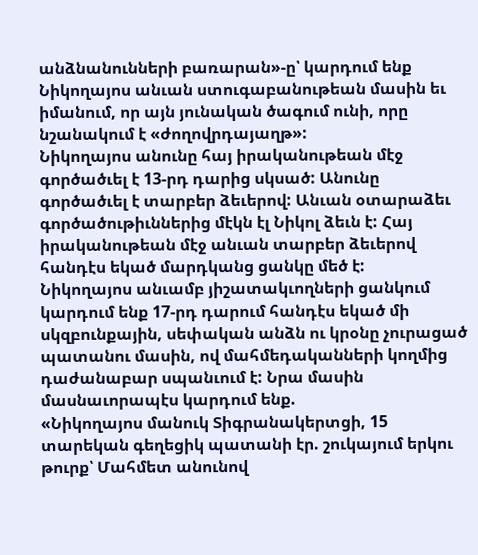անձնանունների բառարան»-ը՝ կարդում ենք Նիկողայոս անւան ստուգաբանութեան մասին եւ իմանում, որ այն յունական ծագում ունի, որը նշանակում է «ժողովրդայաղթ»:
Նիկողայոս անունը հայ իրականութեան մէջ գործածւել է 13-րդ դարից սկսած: Անունը գործածւել է տարբեր ձեւերով: Անւան օտարաձեւ գործածութիւններից մէկն էլ Նիկոլ ձեւն է: Հայ իրականութեան մէջ անւան տարբեր ձեւերով հանդէս եկած մարդկանց ցանկը մեծ է:
Նիկողայոս անւամբ յիշատակւողների ցանկում կարդում ենք 17-րդ դարում հանդէս եկած մի սկզբունքային, սեփական անձն ու կրօնը չուրացած պատանու մասին, ով մահմեդականների կողմից դաժանաբար սպանւում է: Նրա մասին մասնաւորապէս կարդում ենք.
«Նիկողայոս մանուկ Տիգրանակերտցի, 15 տարեկան գեղեցիկ պատանի էր. շուկայում երկու թուրք՝ Մահմետ անունով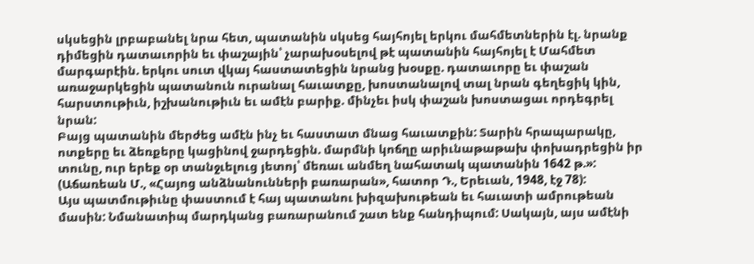սկսեցին լրբաբանել նրա հետ, պատանին սկսեց հայհոյել երկու մահմետներին էլ. նրանք դիմեցին դատաւորին եւ փաշային՝ չարախօսելով թէ պատանին հայհոյել է Մահմետ մարգարէին. երկու սուտ վկայ հաստատեցին նրանց խօսքը. դատաւորը եւ փաշան առաջարկեցին պատանուն ուրանալ հաւատքը, խոստանալով տալ նրան գեղեցիկ կին, հարստութիւն, իշխանութիւն եւ ամէն բարիք. մինչեւ իսկ փաշան խոստացաւ որդեգրել նրան:
Բայց պատանին մերժեց ամէն ինչ եւ հաստատ մնաց հաւատքին: Տարին հրապարակը, ոտքերը եւ ձեռքերը կացինով ջարդեցին. մարմնի կոճղը արիւնաթաթախ փոխադրեցին իր տունը, ուր երեք օր տանջւելուց յետոյ՝ մեռաւ անմեղ նահատակ պատանին 1642 թ.»: (Աճառեան Մ., «Հայոց անձնանունների բառարան», հատոր Դ., Երեւան, 1948, էջ 78):
Այս պատմութիւնը փաստում է հայ պատանու խիզախութեան եւ հաւատի ամրութեան մասին: Նմանատիպ մարդկանց բառարանում շատ ենք հանդիպում: Սակայն, այս ամէնի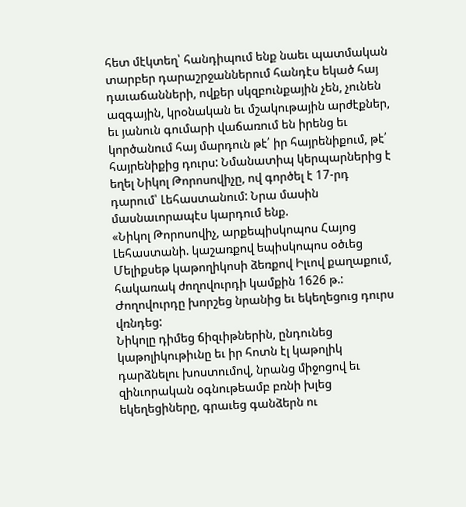հետ մէկտեղ՝ հանդիպում ենք նաեւ պատմական տարբեր դարաշրջաններում հանդէս եկած հայ դաւաճանների, ովքեր սկզբունքային չեն, չունեն ազգային, կրօնական եւ մշակութային արժէքներ, եւ յանուն գումարի վաճառում են իրենց եւ կործանում հայ մարդուն թէ՛ իր հայրենիքում, թէ՛ հայրենիքից դուրս: Նմանատիպ կերպարներից է եղել Նիկոլ Թորոսովիչը, ով գործել է 17-րդ դարում՝ Լեհաստանում: Նրա մասին մասնաւորապէս կարդում ենք.
«Նիկոլ Թորոսովիչ, արքեպիսկոպոս Հայոց Լեհաստանի. կաշառքով եպիսկոպոս օծւեց Մելիքսեթ կաթողիկոսի ձեռքով Իլւով քաղաքում, հակառակ ժողովուրդի կամքին 1626 թ.: Ժողովուրդը խորշեց նրանից եւ եկեղեցուց դուրս վռնդեց:
Նիկոլը դիմեց ճիզւիթներին, ընդունեց կաթոլիկութիւնը եւ իր հոտն էլ կաթոլիկ դարձնելու խոստումով, նրանց միջոցով եւ զինւորական օգնութեամբ բռնի խլեց եկեղեցիները, գրաւեց գանձերն ու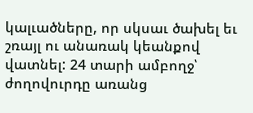կալւածները, որ սկսաւ ծախել եւ շռայլ ու անառակ կեանքով վատնել: 24 տարի ամբողջ՝ ժողովուրդը առանց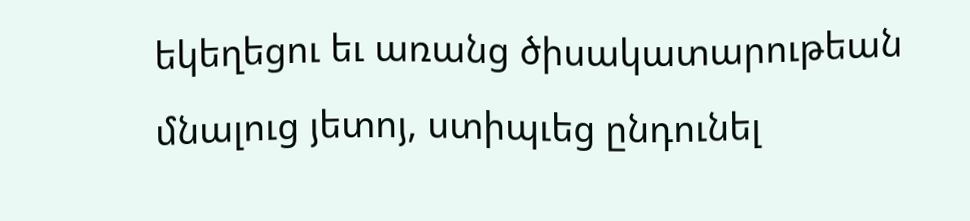եկեղեցու եւ առանց ծիսակատարութեան մնալուց յետոյ, ստիպւեց ընդունել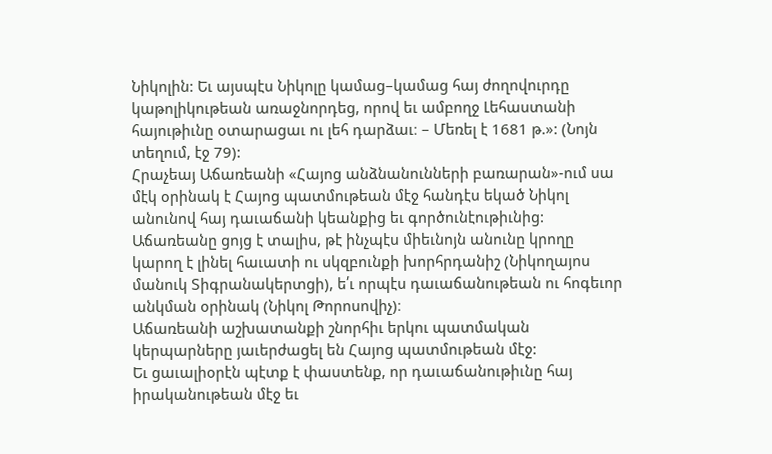Նիկոլին: Եւ այսպէս Նիկոլը կամաց–կամաց հայ ժողովուրդը կաթոլիկութեան առաջնորդեց, որով եւ ամբողջ Լեհաստանի հայութիւնը օտարացաւ ու լեհ դարձաւ։ – Մեռել է 1681 թ.»: (Նոյն տեղում, էջ 79):
Հրաչեայ Աճառեանի «Հայոց անձնանունների բառարան»-ում սա մէկ օրինակ է Հայոց պատմութեան մէջ հանդէս եկած Նիկոլ անունով հայ դաւաճանի կեանքից եւ գործունէութիւնից:
Աճառեանը ցոյց է տալիս, թէ ինչպէս միեւնոյն անունը կրողը կարող է լինել հաւատի ու սկզբունքի խորհրդանիշ (Նիկողայոս մանուկ Տիգրանակերտցի), ե՛ւ որպէս դաւաճանութեան ու հոգեւոր անկման օրինակ (Նիկոլ Թորոսովիչ)։
Աճառեանի աշխատանքի շնորհիւ երկու պատմական կերպարները յաւերժացել են Հայոց պատմութեան մէջ:
Եւ ցաւալիօրէն պէտք է փաստենք, որ դաւաճանութիւնը հայ իրականութեան մէջ եւ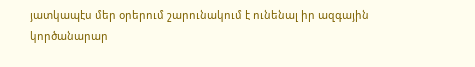յատկապէս մեր օրերում շարունակում է ունենալ իր ազգային կործանարար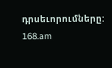դրսեւորումները:
168.am